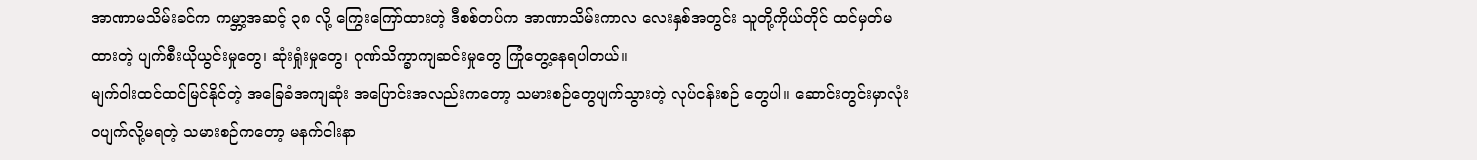အာဏာမသိမ်းခင်က ကမ္ဘာ့အဆင့် ၃၈ လို့ ကြွေးကြော်ထားတဲ့ ဒီစစ်တပ်က အာဏာသိမ်းကာလ လေးနှစ်အတွင်း သူတို့ကိုယ်တိုင် ထင်မှတ်မထားတဲ့ ပျက်စီးယိုယွင်းမှုတွေ၊ ဆုံးရှုံးမှုတွေ၊ ဂုဏ်သိက္ခာကျဆင်းမှုတွေ ကြုံတွေ့နေရပါတယ်။
မျက်ဝါးထင်ထင်မြင်နိုင်တဲ့ အခြေခံအကျဆုံး အပြောင်းအလည်းကတော့ သမားစဉ်တွေပျက်သွားတဲ့ လုပ်ငန်းစဉ် တွေပါ။ ဆောင်းတွင်းမှာလုံးဝပျက်လို့မရတဲ့ သမားစဉ်ကတော့ မနက်ငါးနာ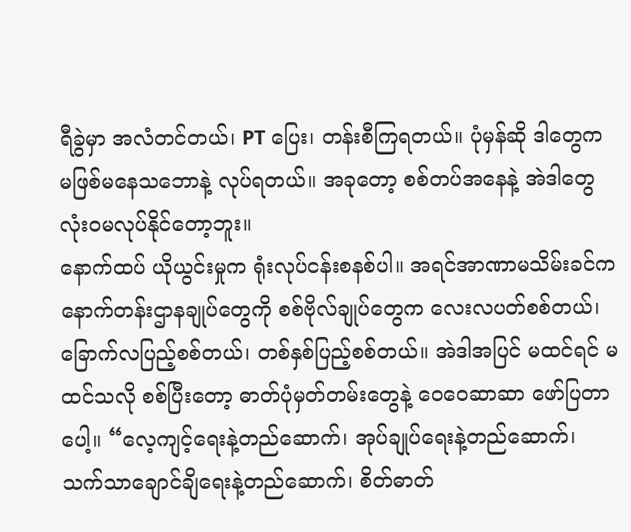ရီခွဲမှာ အလံတင်တယ်၊ PT ပြေး၊ တန်းစီကြရတယ်။ ပုံမှန်ဆို ဒါတွေက မဖြစ်မနေသဘောနဲ့ လုပ်ရတယ်။ အခုတော့ စစ်တပ်အနေနဲ့ အဲဒါတွေ လုံးဝမလုပ်နိုင်တော့ဘူး။
နောက်ထပ် ယိုယွင်းမှုက ရုံးလုပ်ငန်းစနစ်ပါ။ အရင်အာဏာမသိမ်းခင်က နောက်တန်းဌာနချုပ်တွေကို စစ်ဗိုလ်ချုပ်တွေက လေးလပတ်စစ်တယ်၊ ခြောက်လပြည့်စစ်တယ်၊ တစ်နှစ်ပြည့်စစ်တယ်။ အဲဒါအပြင် မထင်ရင် မထင်သလို စစ်ပြီးတော့ ဓာတ်ပုံမှတ်တမ်းတွေနဲ့ ဝေဝေဆာဆာ ဖော်ပြတာပေါ့။ “လေ့ကျင့်ရေးနဲ့တည်ဆောက်၊ အုပ်ချုပ်ရေးနဲ့တည်ဆောက်၊ သက်သာချောင်ချိရေးနဲ့တည်ဆောက်၊ စိတ်ဓာတ်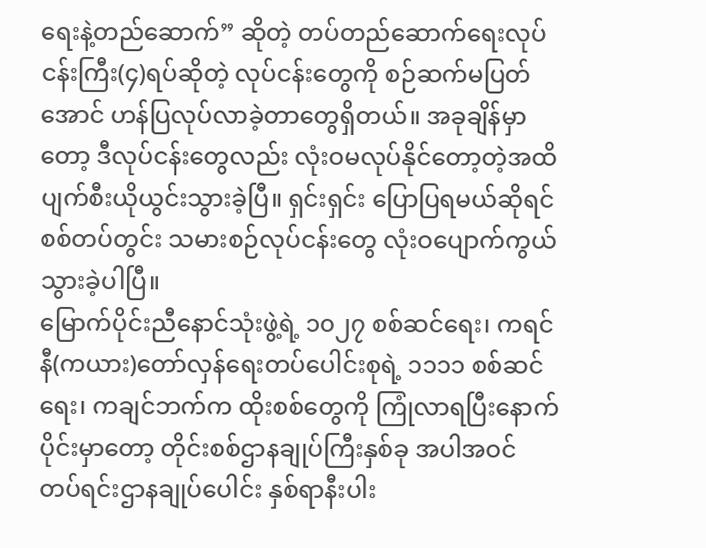ရေးနဲ့တည်ဆောက်” ဆိုတဲ့ တပ်တည်ဆောက်ရေးလုပ်ငန်းကြီး(၄)ရပ်ဆိုတဲ့ လုပ်ငန်းတွေကို စဉ်ဆက်မပြတ်အောင် ဟန်ပြလုပ်လာခဲ့တာတွေရှိတယ်။ အခုချိန်မှာတော့ ဒီလုပ်ငန်းတွေလည်း လုံးဝမလုပ်နိုင်တော့တဲ့အထိ ပျက်စီးယိုယွင်းသွားခဲ့ပြီ။ ရှင်းရှင်း ပြောပြရမယ်ဆိုရင် စစ်တပ်တွင်း သမားစဉ်လုပ်ငန်းတွေ လုံးဝပျောက်ကွယ်သွားခဲ့ပါပြီ။
မြောက်ပိုင်းညီနောင်သုံးဖွဲ့ရဲ့ ၁၀၂၇ စစ်ဆင်ရေး၊ ကရင်နီ(ကယား)တော်လှန်ရေးတပ်ပေါင်းစုရဲ့ ၁၁၁၁ စစ်ဆင်ရေး၊ ကချင်ဘက်က ထိုးစစ်တွေကို ကြုံလာရပြီးနောက်ပိုင်းမှာတော့ တိုင်းစစ်ဌာနချုပ်ကြီးနှစ်ခု အပါအဝင် တပ်ရင်းဌာနချုပ်ပေါင်း နှစ်ရာနီးပါး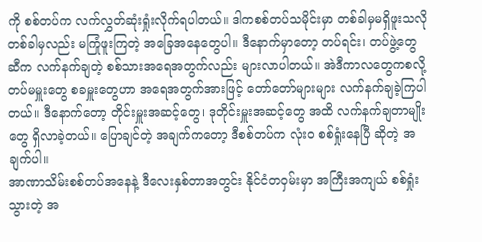ကို စစ်တပ်က လက်လွှတ်ဆုံးရှုံးလိုက်ရပါတယ်။ ဒါကစစ်တပ်သမိုင်းမှာ တစ်ခါမှမရှိဖူးသလို တစ်ခါမှလည်း မကြုံဖူးကြတဲ့ အခြေအနေတွေပါ။ ဒီနောက်မှာတော့ တပ်ရင်း၊ တပ်ဖွဲ့တွေဆီက လက်နက်ချတဲ့ စစ်သားအရေအတွက်လည်း များလာပါတယ်။ အဲဒီကာလတွေကစလို့ တပ်မမှူးတွေ စခမှူးတွေဟာ အရေအတွက်အားဖြင့် တော်တော်များများ လက်နက်ချခဲ့ကြပါတယ်။ ဒီနောက်တော့ တိုင်းမှူးအဆင့်တွေ၊ ဒုတိုင်းမှူးအဆင့်တွေ အထိ လက်နက်ချတာမျိုးတွေ ရှိလာခဲ့တယ်။ ပြောချင်တဲ့ အချက်ကတော့ ဒီစစ်တပ်က လုံးဝ စစ်ရှုံးနေပြီ ဆိုတဲ့ အချက်ပါ။
အာဏာသိမ်းစစ်တပ်အနေနဲ့ ဒီလေးနှစ်တာအတွင်း နိုင်ငံတဝှမ်းမှာ အကြီးအကျယ် စစ်ရှုံးသွားတဲ့ အ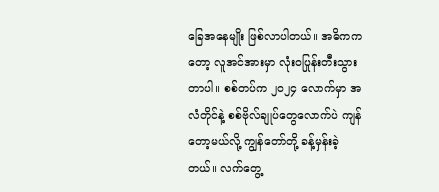ခြေအနေမျိုး ဖြစ်လာပါတယ်။ အဓိကကတော့ လူအင်အားမှာ လုံးဝပြုန်းတီးသွားတာပါ။ စစ်တပ်က ၂၀၂၄ လောက်မှာ အလံတိုင်နဲ့ စစ်ဗိုလ်ချုပ်တွေလောက်ပဲ ကျန်တော့မယ်လို့ ကျွန်တော်တို့ ခန့်မှန်းခဲ့တယ်။ လက်တွေ့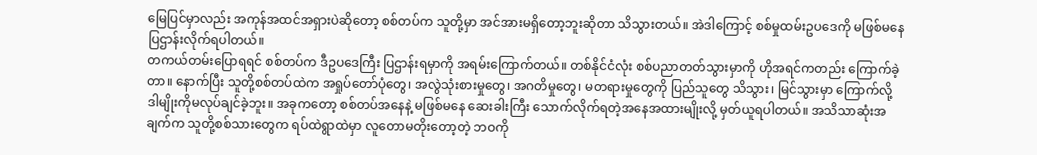မြေပြင်မှာလည်း အကုန်အထင်အရှားပဲဆိုတော့ စစ်တပ်က သူတို့မှာ အင်အားမရှိတော့ဘူးဆိုတာ သိသွားတယ်။ အဲဒါကြောင့် စစ်မှုထမ်းဥပဒေကို မဖြစ်မနေ ပြဌာန်းလိုက်ရပါတယ်။
တကယ်တမ်းပြောရရင် စစ်တပ်က ဒီဥပဒေကြီး ပြဌာန်းရမှာကို အရမ်းကြောက်တယ်။ တစ်နိုင်ငံလုံး စစ်ပညာတတ်သွားမှာကို ဟိုအရင်ကတည်း ကြောက်ခဲ့တာ။ နောက်ပြီး သူတို့စစ်တပ်ထဲက အရှုပ်တော်ပုံတွေ၊ အလွဲသုံးစားမှုတွေ၊ အဂတိမှုတွေ၊ မတရားမှုတွေကို ပြည်သူတွေ သိသွား၊ မြင်သွားမှာ ကြောက်လို့ ဒါမျိုးကိုမလုပ်ချင်ခဲ့ဘူး။ အခုကတော့ စစ်တပ်အနေနဲ့ မဖြစ်မနေ ဆေးခါးကြီး သောက်လိုက်ရတဲ့အနေအထားမျိုးလို့ မှတ်ယူရပါတယ်။ အသိသာဆုံးအချက်က သူတို့စစ်သားတွေက ရပ်ထဲရွာထဲမှာ လူတောမတိုးတော့တဲ့ ဘဝကို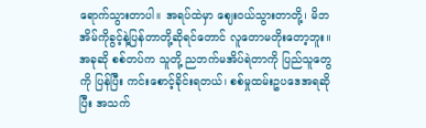ရောက်သွားတာပါ။ အရပ်ထဲမှာ ဈေးဝယ်သွားတာတို့၊ မိဘအိမ်ကိုခွင့်နဲ့ပြန်တာတို့ဆိုရင်တောင် လူတောမတိုးတော့ဘူး။ အခုဆို စစ်တပ်က သူတို့ ညဘက်မအိပ်ရဲတာကို ပြည်သူတွေကို ပြန်ပြီး ကင်းစောင့်ခိုင်းရတယ်၊ စစ်မှုထမ်းဥပဒေအရဆိုပြီး အသက်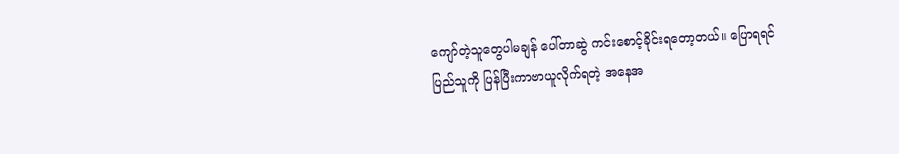ကျော်တဲ့သူတွေပါမချန် ပေါ်တာဆွဲ ကင်းစောင့်ခိုင်းရတော့တယ်။ ပြောရရင် ပြည်သူကို ပြန်ပြီးကာဗာယူလိုက်ရတဲ့ အနေအ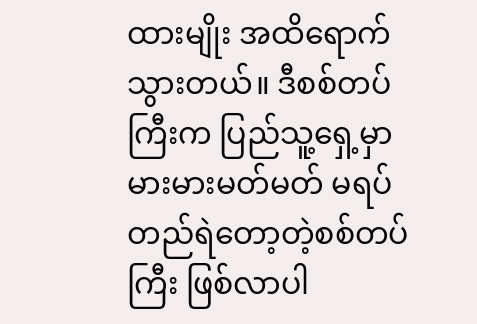ထားမျိုး အထိရောက်သွားတယ်။ ဒီစစ်တပ်ကြီးက ပြည်သူ့ရှေ့မှာ မားမားမတ်မတ် မရပ်တည်ရဲတော့တဲ့စစ်တပ်ကြီး ဖြစ်လာပါ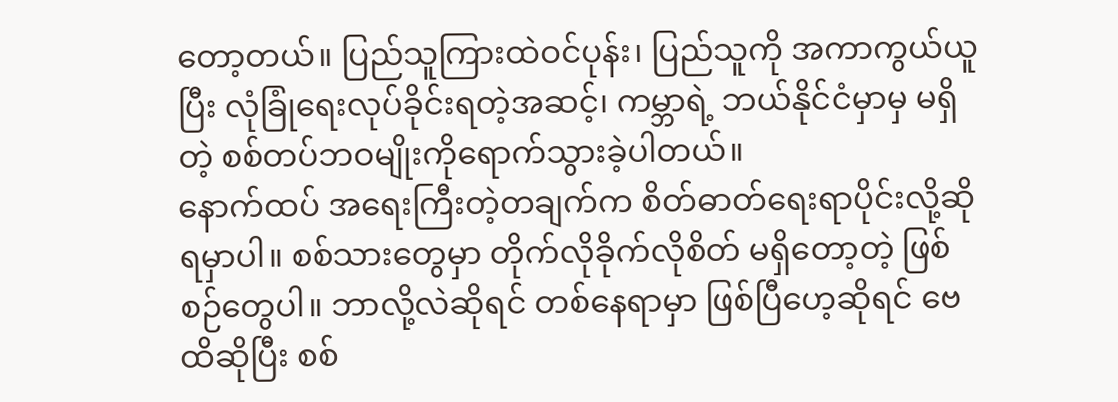တော့တယ်။ ပြည်သူကြားထဲဝင်ပုန်း၊ ပြည်သူကို အကာကွယ်ယူပြီး လုံခြုံရေးလုပ်ခိုင်းရတဲ့အဆင့်၊ ကမ္ဘာရဲ့ ဘယ်နိုင်ငံမှာမှ မရှိတဲ့ စစ်တပ်ဘဝမျိုးကိုရောက်သွားခဲ့ပါတယ်။
နောက်ထပ် အရေးကြီးတဲ့တချက်က စိတ်ဓာတ်ရေးရာပိုင်းလို့ဆိုရမှာပါ။ စစ်သားတွေမှာ တိုက်လိုခိုက်လိုစိတ် မရှိတော့တဲ့ ဖြစ်စဉ်တွေပါ။ ဘာလို့လဲဆိုရင် တစ်နေရာမှာ ဖြစ်ပြီဟေ့ဆိုရင် ဗေထိဆိုပြီး စစ်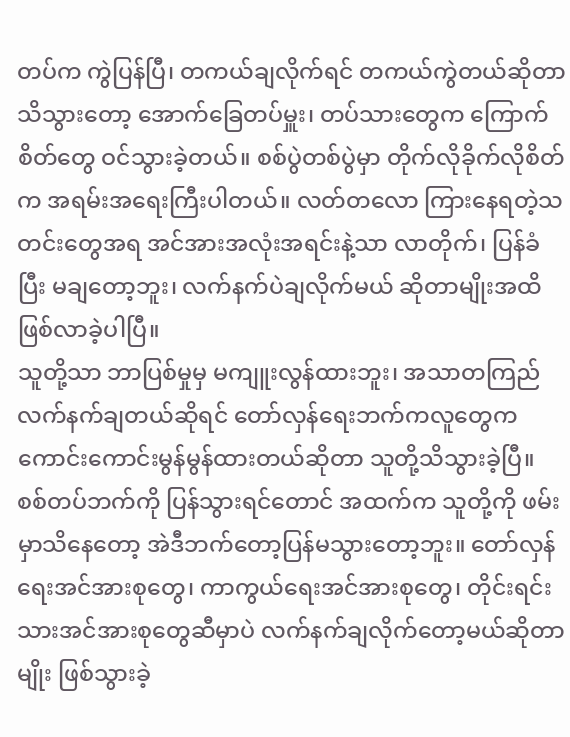တပ်က ကွဲပြန်ပြီ၊ တကယ်ချလိုက်ရင် တကယ်ကွဲတယ်ဆိုတာ သိသွားတော့ အောက်ခြေတပ်မှူး၊ တပ်သားတွေက ကြောက်စိတ်တွေ ဝင်သွားခဲ့တယ်။ စစ်ပွဲတစ်ပွဲမှာ တိုက်လိုခိုက်လိုစိတ်က အရမ်းအရေးကြီးပါတယ်။ လတ်တလော ကြားနေရတဲ့သတင်းတွေအရ အင်အားအလုံးအရင်းနဲ့သာ လာတိုက်၊ ပြန်ခံပြီး မချတော့ဘူး၊ လက်နက်ပဲချလိုက်မယ် ဆိုတာမျိုးအထိ ဖြစ်လာခဲ့ပါပြီ။
သူတို့သာ ဘာပြစ်မှုမှ မကျူးလွန်ထားဘူး၊ အသာတကြည် လက်နက်ချတယ်ဆိုရင် တော်လှန်ရေးဘက်ကလူတွေက ကောင်းကောင်းမွန်မွန်ထားတယ်ဆိုတာ သူတို့သိသွားခဲ့ပြီ။ စစ်တပ်ဘက်ကို ပြန်သွားရင်တောင် အထက်က သူတို့ကို ဖမ်းမှာသိနေတော့ အဲဒီဘက်တော့ပြန်မသွားတော့ဘူး။ တော်လှန်ရေးအင်အားစုတွေ၊ ကာကွယ်ရေးအင်အားစုတွေ၊ တိုင်းရင်းသားအင်အားစုတွေဆီမှာပဲ လက်နက်ချလိုက်တော့မယ်ဆိုတာမျိုး ဖြစ်သွားခဲ့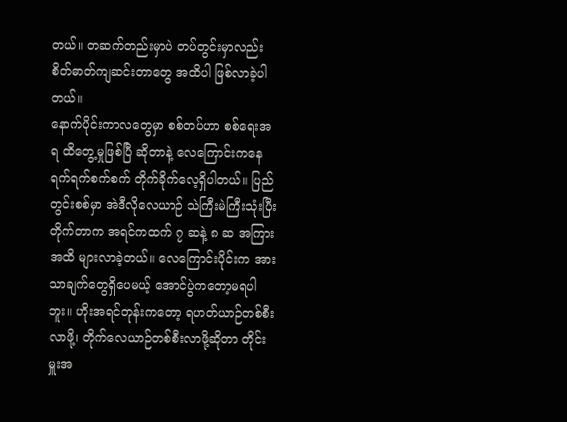တယ်။ တဆက်တည်းမှာပဲ တပ်တွင်းမှာလည်း စိတ်ဓာတ်ကျဆင်းတာတွေ အထိပါ ဖြစ်လာခဲ့ပါတယ်။
နောက်ပိုင်းကာလတွေမှာ စစ်တပ်ဟာ စစ်ရေးအရ ထိတွေ့မှုဖြစ်ပြီ ဆိုတာနဲ့ လေကြောင်းကနေ ရက်ရက်စက်စက် တိုက်ခိုက်လေ့ရှိပါတယ်။ ပြည်တွင်းစစ်မှာ အဲဒီလိုလေယာဉ် သဲကြီးမဲကြီးသုံးပြီး တိုက်တာက အရင်ကထက် ၇ ဆနဲ့ ၈ ဆ အကြားအထိ များလာခဲ့တယ်။ လေကြောင်းပိုင်းက အားသာချက်တွေရှိပေမယ့် အောင်ပွဲကတော့မရပါဘူး။ ဟိုးအရင်တုန်းကတော့ ရဟတ်ယာဉ်တစ်စီးလာဖို့၊ တိုက်လေယာဉ်တစ်စီးလာဖို့ဆိုတာ တိုင်းမှူးအ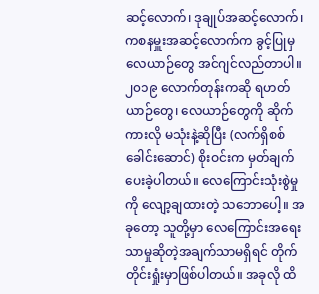ဆင့်လောက်၊ ဒုချုပ်အဆင့်လောက်၊ ကစနမှူးအဆင့်လောက်က ခွင့်ပြုမှ လေယာဉ်တွေ အင်ဂျင်လည်တာပါ။
၂၀၁၉ လောက်တုန်းကဆို ရဟတ်ယာဉ်တွေ၊ လေယာဉ်တွေကို ဆိုက်ကားလို မသုံးနဲ့ဆိုပြီး (လက်ရှိစစ်ခေါင်းဆောင်) စိုးဝင်းက မှတ်ချက်ပေးခဲ့ပါတယ်။ လေကြောင်းသုံးစွဲမှုကို လျော့ချထားတဲ့ သဘောပေါ့။ အခုတော့ သူတို့မှာ လေကြောင်းအရေးသာမှုဆိုတဲ့အချက်သာမရှိရင် တိုက်တိုင်းရှုံးမှာဖြစ်ပါတယ်။ အခုလို ထိ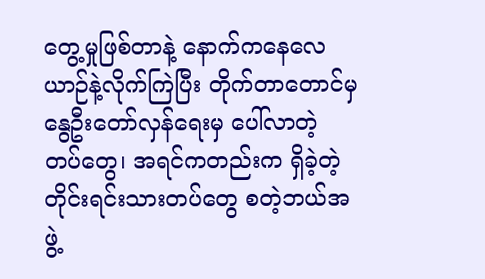တွေ့မှုဖြစ်တာနဲ့ နောက်ကနေလေယာဉ်နဲ့လိုက်ကြဲပြီး တိုက်တာတောင်မှ နွေဦးတော်လှန်ရေးမှ ပေါ်လာတဲ့ တပ်တွေ၊ အရင်ကတည်းက ရှိခဲ့တဲ့ တိုင်းရင်းသားတပ်တွေ စတဲ့ဘယ်အဖွဲ့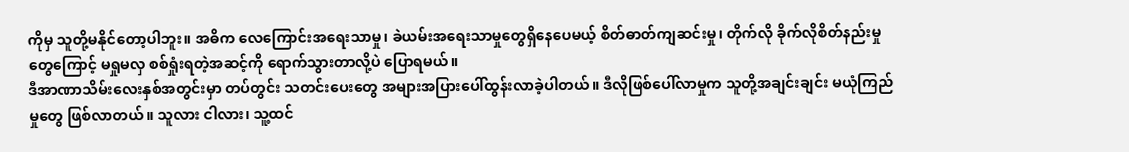ကိုမှ သူတို့မနိုင်တော့ပါဘူး။ အဓိက လေကြောင်းအရေးသာမှု၊ ခဲယမ်းအရေးသာမှုတွေရှိနေပေမယ့် စိတ်ဓာတ်ကျဆင်းမှု၊ တိုက်လို ခိုက်လိုစိတ်နည်းမှုတွေကြောင့် မရှုမလှ စစ်ရှုံးရတဲ့အဆင့်ကို ရောက်သွားတာလို့ပဲ ပြောရမယ်။
ဒီအာဏာသိမ်းလေးနှစ်အတွင်းမှာ တပ်တွင်း သတင်းပေးတွေ အများအပြားပေါ်ထွန်းလာခဲ့ပါတယ်။ ဒီလိုဖြစ်ပေါ်လာမှုက သူတို့အချင်းချင်း မယုံကြည်မှုတွေ ဖြစ်လာတယ်။ သူလား ငါလား၊ သူ့ထင်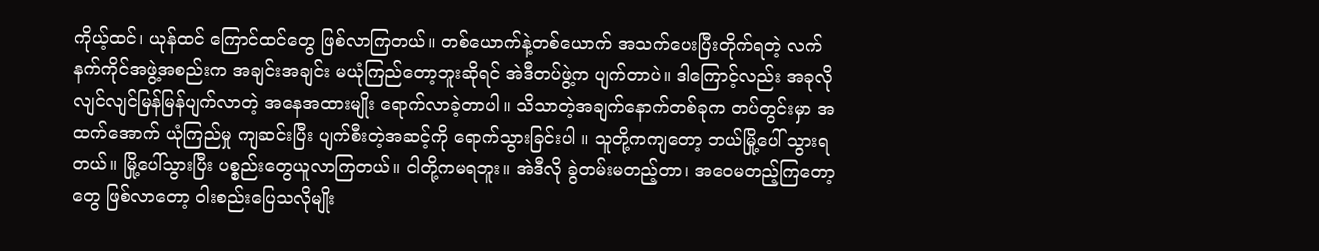ကိုယ့်ထင်၊ ယုန်ထင် ကြောင်ထင်တွေ ဖြစ်လာကြတယ်။ တစ်ယောက်နဲ့တစ်ယောက် အသက်ပေးပြီးတိုက်ရတဲ့ လက်နက်ကိုင်အဖွဲ့အစည်းက အချင်းအချင်း မယုံကြည်တော့ဘူးဆိုရင် အဲဒီတပ်ဖွဲ့က ပျက်တာပဲ။ ဒါကြောင့်လည်း အခုလို လျင်လျင်မြန်မြန်ပျက်လာတဲ့ အနေအထားမျိုး ရောက်လာခဲ့တာပါ။ သိသာတဲ့အချက်နောက်တစ်ခုက တပ်တွင်းမှာ အထက်အောက် ယုံကြည်မှု ကျဆင်းပြီး ပျက်စီးတဲ့အဆင့်ကို ရောက်သွားခြင်းပါ ။ သူတို့ကကျတော့ ဘယ်မြို့ပေါ် သွားရတယ်။ မြို့ပေါ်သွားပြီး ပစ္စည်းတွေယူလာကြတယ်။ ငါတို့ကမရဘူး။ အဲဒီလို ခွဲတမ်းမတည့်တာ၊ အဝေမတည့်ကြတော့တွေ ဖြစ်လာတော့ ဝါးစည်းပြေသလိုမျိုး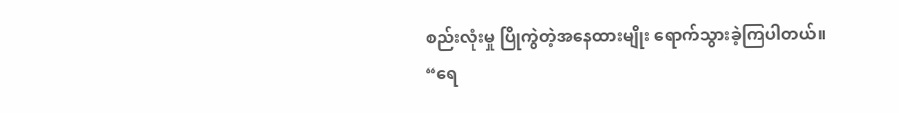စည်းလုံးမှု ပြိုကွဲတဲ့အနေထားမျိုး ရောက်သွားခဲ့ကြပါတယ်။ “ရေ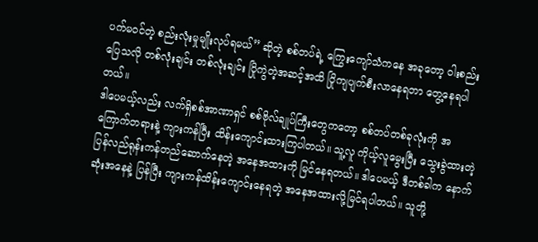ပက်မဝင်တဲ့ စည်းလုံးမှုမျိုးလုပ်ရမယ်” ဆိုတဲ့ စစ်တပ်ရဲ့ ကြွေးကျော်သံကနေ အခုတော့ ဝါးစည်းပြေသလို တစ်လုံးချင်း တစ်လုံးချင်း ပြိုကွဲတဲ့အဆင့်အထိ ပြိုကျပျက်စီးလာနေရတာ တွေ့နေရပါတယ်။
ဒါပေမယ့်လည်း လက်ရှိစစ်အာဏာရှင် စစ်ဗိုလ်ချုပ်ကြီးတွေကတော့ စစ်တပ်တစ်ခုလုံးကို အကြောက်တရားနဲ့ ကျားကန်ပြီး ထိန်းကျောင်းထားကြပါတယ်။ သူ့လူ ကိုယ့်လူမွေးပြီး သွေးခွဲထားတဲ့ ပြန်လည်ရုန်းကန်တည်ဆောက်နေတဲ့ အနေအထားကို မြင်နေရတယ်။ ဒါပေမယ့် ဒီတစ်ခါက နောက်ဆုံးအနေနဲ့ ပြန်ပြီး ကျားကန်ထိန်းကျောင်းနေရတဲ့ အနေအထားလို့မြင်ရပါတယ်။ သူတို့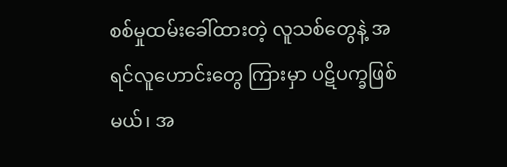စစ်မှုထမ်းခေါ်ထားတဲ့ လူသစ်တွေနဲ့ အရင်လူဟောင်းတွေ ကြားမှာ ပဋိပက္ခဖြစ်မယ်၊ အ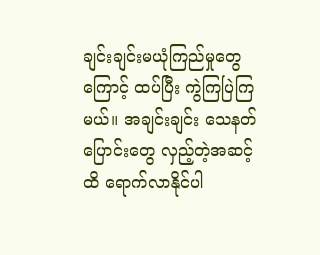ချင်းချင်းမယုံကြည်မှုတွေကြောင့် ထပ်ပြီး ကွဲကြပြဲကြမယ်။ အချင်းချင်း သေနတ်ပြောင်းတွေ လှည့်တဲ့အဆင့်ထိ ရောက်လာနိုင်ပါ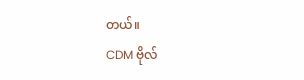တယ်။
CDM ဗိုလ်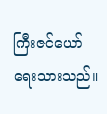ကြီးဇင်ယော် ရေးသားသည်။